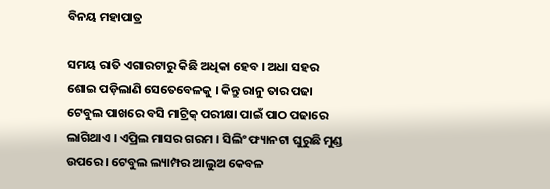ବିନୟ ମହାପାତ୍ର

ସମୟ ରାତି ଏଗାରଟାରୁ କିଛି ଅଧିକା ହେବ । ଅଧା ସହର ଶୋଇ ପଡ଼ିଲାଣି ସେତେବେଳକୁ । କିନ୍ତୁ ରାନୁ ତାର ପଢା ଟେବୁଲ ପାଖରେ ବସି ମାଟ୍ରିକ୍ ପରୀକ୍ଷା ପାଇଁ ପାଠ ପଢାରେ ଲାଗିଥାଏ । ଏପ୍ରିଲ ମାସର ଗରମ । ସିଲିଂ ଫ୍ୟାନଟା ଘୁରୁଛି ମୁଣ୍ଡ ଉପରେ । ଟେବୁଲ ଲ୍ୟାମ୍ପର ଆଲୁଅ କେବଳ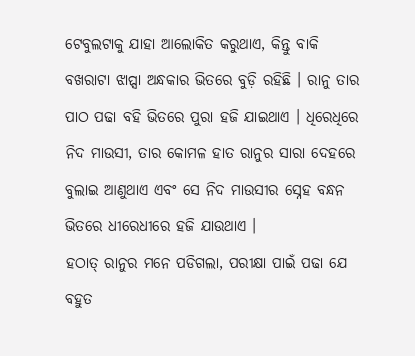ଟେବୁଲଟାକୁ ଯାହା ଆଲୋକିତ କରୁଥାଏ, କିନ୍ତୁ ବାକି ବଖରାଟା ଝାପ୍ସା ଅନ୍ଧକାର ଭିତରେ ବୁଡ଼ି ରହିଛି । ରାନୁ ତାର ପାଠ ପଢା ବହି ଭିତରେ ପୁରା ହଜି ଯାଇଥାଏ । ଧିରେଧିରେ ନିଦ ମାଉସୀ, ତାର କୋମଳ ହାତ ରାନୁର ସାରା ଦେହରେ ବୁଲାଇ ଆଣୁଥାଏ ଏବଂ ସେ ନିଦ ମାଉସୀର ସ୍ନେହ ବନ୍ଧନ ଭିତରେ ଧୀରେଧୀରେ ହଜି ଯାଉଥାଏ ।
ହଠାତ୍ ରାନୁର ମନେ ପଡିଗଲା, ପରୀକ୍ଷା ପାଇଁ ପଢା ଯେ ବହୁତ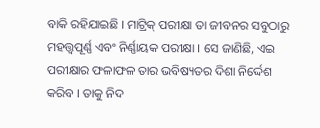ବାକି ରହିଯାଇଛି । ମାଟ୍ରିକ୍ ପରୀକ୍ଷା ତା ଜୀବନର ସବୁଠାରୁ ମହତ୍ତ୍ଵପୂର୍ଣ୍ଣ ଏବଂ ନିର୍ଣ୍ଣାୟକ ପରୀକ୍ଷା । ସେ ଜାଣିଛି, ଏଇ ପରୀକ୍ଷାର ଫଳାଫଳ ତାର ଭବିଷ୍ୟତର ଦିଶା ନିର୍ଦ୍ଦେଶ କରିବ । ତାକୁ ନିଦ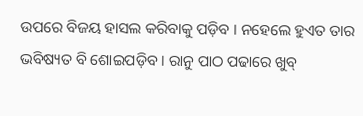ଉପରେ ବିଜୟ ହାସଲ କରିବାକୁ ପଡ଼ିବ । ନହେଲେ ହୁଏତ ତାର ଭବିଷ୍ୟତ ବି ଶୋଇପଡ଼ିବ । ରାନୁ ପାଠ ପଢାରେ ଖୁବ୍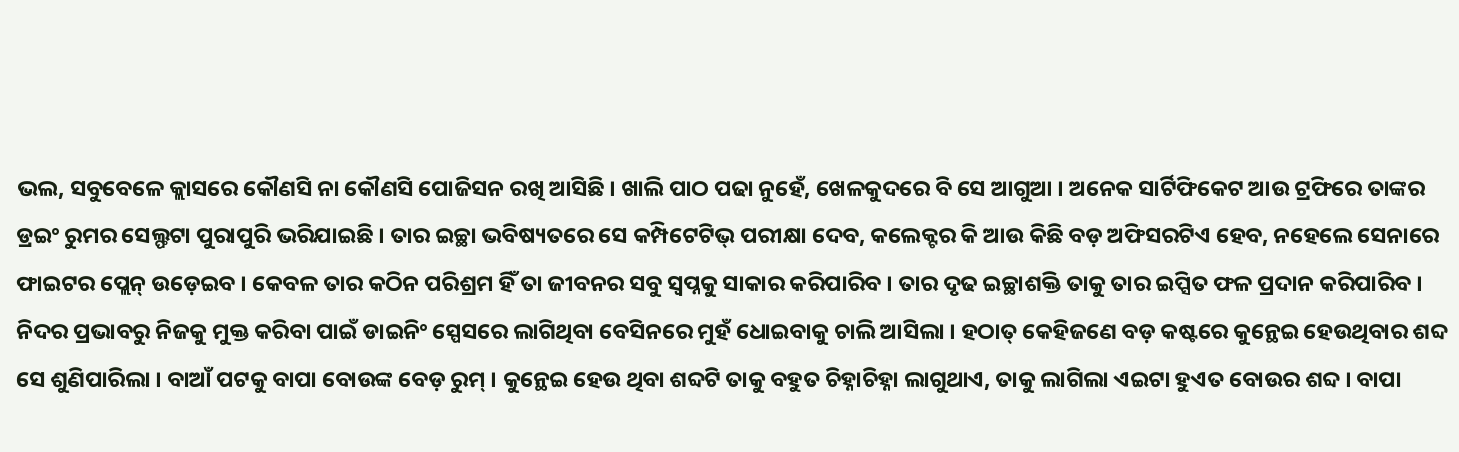ଭଲ, ସବୁବେଳେ କ୍ଲାସରେ କୌଣସି ନା କୌଣସି ପୋଜିସନ ରଖି ଆସିଛି । ଖାଲି ପାଠ ପଢା ନୁହେଁ, ଖେଳକୁଦରେ ବି ସେ ଆଗୁଆ । ଅନେକ ସାର୍ଟିଫିକେଟ ଆଉ ଟ୍ରଫିରେ ତାଙ୍କର ଡ୍ରଇଂ ରୁମର ସେଲ୍ଫଟା ପୁରାପୁରି ଭରିଯାଇଛି । ତାର ଇଚ୍ଛା ଭବିଷ୍ୟତରେ ସେ କମ୍ପିଟେଟିଭ୍ ପରୀକ୍ଷା ଦେବ, କଲେକ୍ଟର କି ଆଉ କିଛି ବଡ଼ ଅଫିସରଟିଏ ହେବ, ନହେଲେ ସେନାରେ ଫାଇଟର ପ୍ଲେନ୍ ଉଡ଼େଇବ । କେବଳ ତାର କଠିନ ପରିଶ୍ରମ ହିଁ ତା ଜୀବନର ସବୁ ସ୍ୱପ୍ନକୁ ସାକାର କରିପାରିବ । ତାର ଦୃଢ ଇଚ୍ଛାଶକ୍ତି ତାକୁ ତାର ଇପ୍ସିତ ଫଳ ପ୍ରଦାନ କରିପାରିବ ।
ନିଦର ପ୍ରଭାବରୁ ନିଜକୁ ମୁକ୍ତ କରିବା ପାଇଁ ଡାଇନିଂ ସ୍ପେସରେ ଲାଗିଥିବା ବେସିନରେ ମୁହଁ ଧୋଇବାକୁ ଚାଲି ଆସିଲା । ହଠାତ୍ କେହିଜଣେ ବଡ଼ କଷ୍ଟରେ କୁନ୍ଥେଇ ହେଉଥିବାର ଶବ୍ଦ ସେ ଶୁଣିପାରିଲା । ବାଆଁ ପଟକୁ ବାପା ବୋଉଙ୍କ ବେଡ଼ ରୁମ୍ । କୁନ୍ଥେଇ ହେଉ ଥିବା ଶବ୍ଦଟି ତାକୁ ବହୁତ ଚିହ୍ନାଚିହ୍ନା ଲାଗୁଥାଏ, ତାକୁ ଲାଗିଲା ଏଇଟା ହୁଏତ ବୋଉର ଶବ୍ଦ । ବାପା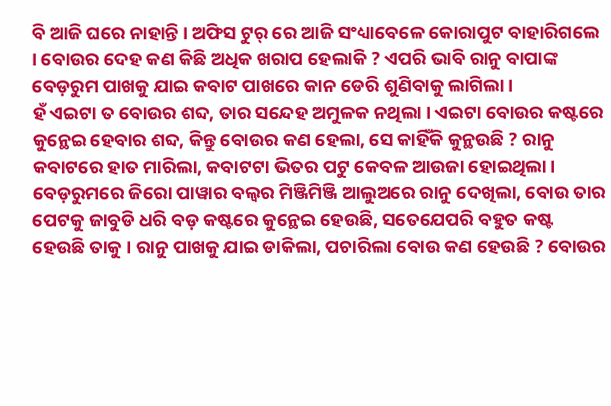ବି ଆଜି ଘରେ ନାହାନ୍ତି । ଅଫିସ ଟୁର୍ ରେ ଆଜି ସଂଧ୍ୟାବେଳେ କୋରାପୁଟ ବାହାରିଗଲେ । ବୋଉର ଦେହ କଣ କିଛି ଅଧିକ ଖରାପ ହେଲାକି ? ଏପରି ଭାବି ରାନୁ ବାପାଙ୍କ ବେଡ଼ରୁମ ପାଖକୁ ଯାଇ କବାଟ ପାଖରେ କାନ ଡେରି ଶୁଣିବାକୁ ଲାଗିଲା ।
ହଁ ଏଇଟା ତ ବୋଉର ଶବ୍ଦ, ତାର ସନ୍ଦେହ ଅମୁଳକ ନଥିଲା । ଏଇଟା ବୋଉର କଷ୍ଟରେ କୁନ୍ଥେଇ ହେବାର ଶବ୍ଦ, କିନ୍ତୁ ବୋଉର କଣ ହେଲା, ସେ କାହିଁକି କୁନ୍ଥଉଛି ? ରାନୁ କବାଟରେ ହାତ ମାରିଲା, କବାଟଟା ଭିତର ପଟୁ କେବଳ ଆଉଜା ହୋଇଥିଲା । ବେଡ଼ରୁମରେ ଜିରୋ ପାୱାର ବଲ୍ବର ମିଞ୍ଜିମିଞ୍ଜି ଆଲୁଅରେ ରାନୁ ଦେଖିଲା, ବୋଉ ତାର ପେଟକୁ ଜାବୁଡି ଧରି ବଡ଼ କଷ୍ଟରେ କୁନ୍ଥେଇ ହେଉଛି, ସତେଯେପରି ବହୁତ କଷ୍ଟ ହେଉଛି ତାକୁ । ରାନୁ ପାଖକୁ ଯାଇ ଡାକିଲା, ପଚାରିଲା ବୋଉ କଣ ହେଉଛି ? ବୋଉର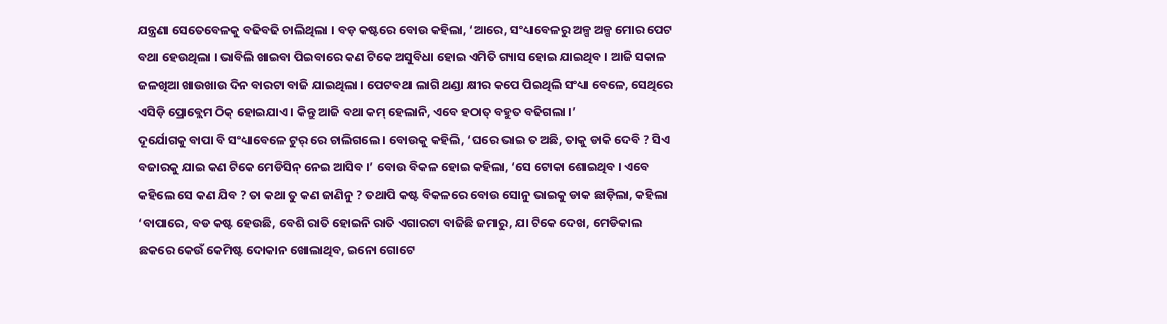ଯନ୍ତ୍ରଣା ସେତେବେଳକୁ ବଢିବଢି ଚାଲିଥିଲା । ବଡ଼ କଷ୍ଟରେ ବୋଉ କହିଲା, ‘ଆରେ, ସଂଧ୍ୟାବେଳରୁ ଅଳ୍ପ ଅଳ୍ପ ମୋର ପେଟ ବଥା ହେଉଥିଲା । ଭାବିଲି ଖାଇବା ପିଇବାରେ କଣ ଟିକେ ଅସୁବିଧା ହୋଇ ଏମିତି ଗ୍ୟାସ ହୋଇ ଯାଇଥିବ । ଆଜି ସକାଳ ଜଳଖିଆ ଖାଉଖାଉ ଦିନ ବାରଟା ବାଜି ଯାଇଥିଲା । ପେଟବଥା ଲାଗି ଥଣ୍ଡା କ୍ଷୀର କପେ ପିଇଥିଲି ସଂଧ୍ୟା ବେଳେ, ସେଥିରେ ଏସିଡ଼ି ପ୍ରୋବ୍ଲେମ ଠିକ୍ ହୋଇଯାଏ । କିନ୍ତୁ ଆଜି ବଥା କମ୍ ହେଲାନି, ଏବେ ହଠାତ୍ ବହୁତ ବଢିଗଲା ।’
ଦୂର୍ଯୋଗକୁ ବାପା ବି ସଂଧ୍ୟାବେଳେ ଟୁର୍ ରେ ଚାଲିଗଲେ । ବୋଉକୁ କହିଲି, ‘ଘରେ ଭାଇ ତ ଅଛି, ତାକୁ ଡାକି ଦେବି ? ସିଏ ବଜାରକୁ ଯାଇ କଣ ଟିକେ ମେଡିସିନ୍ ନେଇ ଆସିବ ।’ ବୋଉ ବିକଳ ହୋଇ କହିଲା, ‘ସେ ଟୋକା ଶୋଇଥିବ । ଏବେ କହିଲେ ସେ କଣ ଯିବ ? ତା କଥା ତୁ କଣ ଜାଣିନୁ ? ତଥାପି କଷ୍ଟ ବିକଳରେ ବୋଉ ସୋନୁ ଭାଇକୁ ଡାକ ଛାଡ଼ିଲା, କହିଲା ‘ବାପାରେ, ବଡ କଷ୍ଟ ହେଉଛି, ବେଶି ରାତି ହୋଇନି ରାତି ଏଗାରଟା ବାଜିଛି ଜମାରୁ, ଯା ଟିକେ ଦେଖ, ମେଡିକାଲ ଛକରେ କେଉଁ କେମିଷ୍ଟ ଦୋକାନ ଖୋଲାଥିବ, ଇନୋ ଗୋଟେ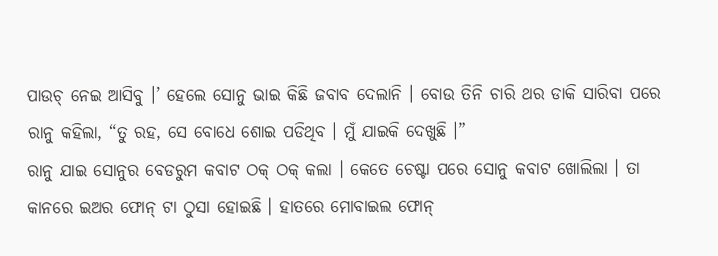ପାଉଚ୍ ନେଇ ଆସିବୁ ।’ ହେଲେ ସୋନୁ ଭାଇ କିଛି ଜବାବ ଦେଲାନି । ବୋଉ ତିନି ଚାରି ଥର ଡାକି ସାରିବା ପରେ ରାନୁ କହିଲା, “ତୁ ରହ, ସେ ବୋଧେ ଶୋଇ ପଡିଥିବ । ମୁଁ ଯାଇକି ଦେଖୁଛି ।”
ରାନୁ ଯାଇ ସୋନୁର ବେଡରୁମ କବାଟ ଠକ୍ ଠକ୍ କଲା । କେତେ ଚେଷ୍ଟା ପରେ ସୋନୁ କବାଟ ଖୋଲିଲା । ତା କାନରେ ଇଅର ଫୋନ୍ ଟା ଠୁସା ହୋଇଛି । ହାତରେ ମୋବାଇଲ ଫୋନ୍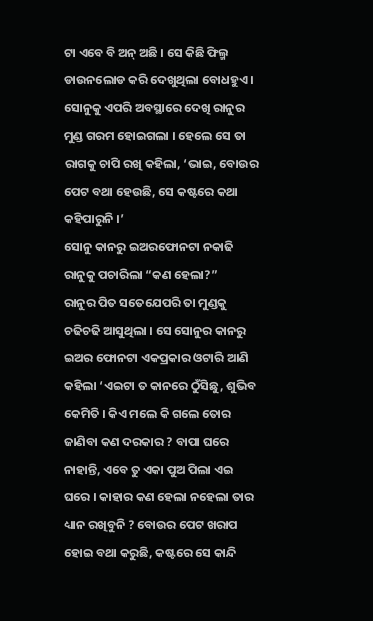ଟା ଏବେ ବି ଅନ୍ ଅଛି । ସେ କିଛି ଫିଲ୍ମ ଡାଉନଲୋଡ କରି ଦେଖୁଥିଲା ବୋଧହୁଏ । ସୋନୁକୁ ଏପରି ଅବସ୍ଥାରେ ଦେଖି ରାନୁର ମୁଣ୍ଡ ଗରମ ହୋଇଗଲା । ହେଲେ ସେ ତା ରାଗକୁ ଚାପି ରଖି କହିଲା, ‘ଭାଇ, ବୋଉର ପେଟ ବଥା ହେଉଛି, ସେ କଷ୍ଟରେ କଥା କହିପାରୁନି ।’
ସୋନୁ କାନରୁ ଇଅରଫୋନଟା ନକାଢି ରାନୁକୁ ପଚାରିଲା “କଣ ହେଲା?”
ରାନୁର ପିତ ସତେଯେପରି ତା ମୁଣ୍ଡକୁ ଚଢିଚଢି ଆସୁଥିଲା । ସେ ସୋନୁର କାନରୁ ଇଅର ଫୋନଟା ଏକପ୍ରକାର ଓଟାରି ଆଣି କହିଲା ‘ଏଇଟା ତ କାନରେ ଠୁଁସିଛୁ, ଶୁଭିବ କେମିତି । କିଏ ମଲେ କି ଗଲେ ତୋର ଜାଣିବା କଣ ଦରକାର ? ବାପା ଘରେ ନାହାନ୍ତି, ଏବେ ତୁ ଏକା ପୁଅ ପିଲା ଏଇ ଘରେ । କାହାର କଣ ହେଲା ନହେଲା ତାର ଧ୍ୟାନ ରଖିବୁନି ? ବୋଉର ପେଟ ଖରାପ ହୋଇ ବଥା କରୁଛି, କଷ୍ଟରେ ସେ କାନ୍ଦି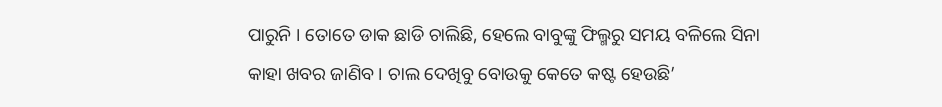ପାରୁନି । ତୋତେ ଡାକ ଛାଡି ଚାଲିଛି, ହେଲେ ବାବୁଙ୍କୁ ଫିଲ୍ମରୁ ସମୟ ବଳିଲେ ସିନା କାହା ଖବର ଜାଣିବ । ଚାଲ ଦେଖିବୁ ବୋଉକୁ କେତେ କଷ୍ଟ ହେଉଛି’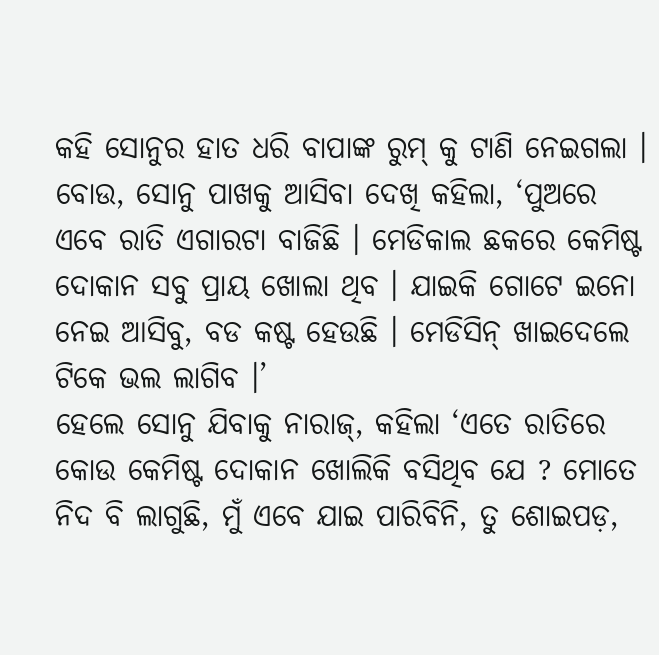କହି ସୋନୁର ହାତ ଧରି ବାପାଙ୍କ ରୁମ୍ କୁ ଟାଣି ନେଇଗଲା ।
ବୋଉ, ସୋନୁ ପାଖକୁ ଆସିବା ଦେଖି କହିଲା, ‘ପୁଅରେ ଏବେ ରାତି ଏଗାରଟା ବାଜିଛି । ମେଡିକାଲ ଛକରେ କେମିଷ୍ଟ ଦୋକାନ ସବୁ ପ୍ରାୟ ଖୋଲା ଥିବ । ଯାଇକି ଗୋଟେ ଇନୋ ନେଇ ଆସିବୁ, ବଡ କଷ୍ଟ ହେଉଛି । ମେଡିସିନ୍ ଖାଇଦେଲେ ଟିକେ ଭଲ ଲାଗିବ ।’
ହେଲେ ସୋନୁ ଯିବାକୁ ନାରାଜ୍, କହିଲା ‘ଏତେ ରାତିରେ କୋଉ କେମିଷ୍ଟ ଦୋକାନ ଖୋଲିକି ବସିଥିବ ଯେ ? ମୋତେ ନିଦ ବି ଲାଗୁଛି, ମୁଁ ଏବେ ଯାଇ ପାରିବିନି, ତୁ ଶୋଇପଡ଼,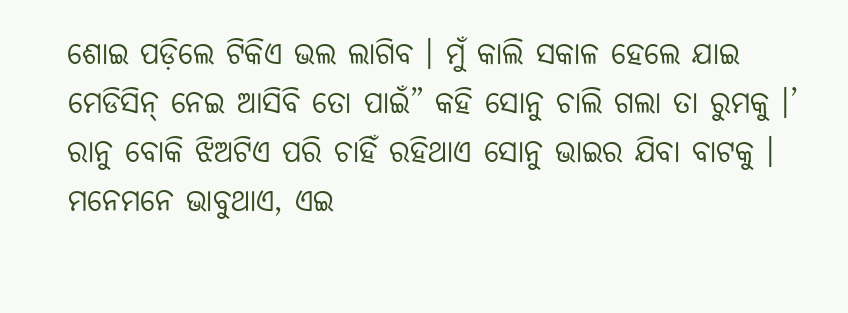ଶୋଇ ପଡ଼ିଲେ ଟିକିଏ ଭଲ ଲାଗିବ । ମୁଁ କାଲି ସକାଳ ହେଲେ ଯାଇ ମେଡିସିନ୍ ନେଇ ଆସିବି ତୋ ପାଇଁ” କହି ସୋନୁ ଚାଲି ଗଲା ତା ରୁମକୁ ।’
ରାନୁ ବୋକି ଝିଅଟିଏ ପରି ଚାହିଁ ରହିଥାଏ ସୋନୁ ଭାଇର ଯିବା ବାଟକୁ । ମନେମନେ ଭାବୁଥାଏ, ଏଇ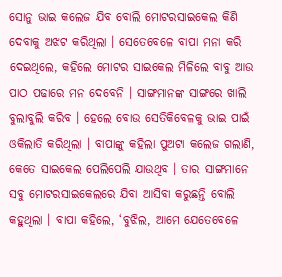ସୋନୁ ଭାଇ କଲେଜ ଯିବ ବୋଲି ମୋଟରସାଇକେଲ କିଣି ଦେବାକୁ ଅଝଟ କରିଥିଲା । ସେତେବେଳେ ବାପା ମନା କରି ଦେଇଥିଲେ, କହିଲେ ମୋଟର ସାଇକେଲ ମିଳିଲେ ବାବୁ ଆଉ ପାଠ ପଢାରେ ମନ ଦେବେନି । ସାଙ୍ଗମାନଙ୍କ ସାଙ୍ଗରେ ଖାଲି ବୁଲାବୁଲି କରିବ । ହେଲେ ବୋଉ ସେତିକିବେଳକୁ ଭାଇ ପାଇଁ ଓକିଲାତି କରିଥିଲା । ବାପାଙ୍କୁ କହିଲା ପୁଅଟା କଲେଜ ଗଲାଣି, କେତେ ସାଇକେଲ ପେଲିପେଲି ଯାଉଥିବ । ତାର ସାଙ୍ଗମାନେ ସବୁ ମୋଟରସାଇକେଲରେ ଯିବା ଆସିବା କରୁଛନ୍ତି ବୋଲି କହୁଥିଲା । ବାପା କହିଲେ, ‘ବୁଝିଲ, ଆମେ ଯେତେବେଳେ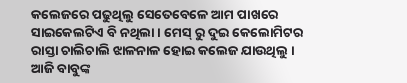କଲେଜରେ ପଢୁଥିଲୁ ସେତେବେଳେ ଆମ ପାଖରେ ସାଇକେଲଟିଏ ବି ନଥିଲା । ମେସ୍ ରୁ ଦୁଇ କେଲୋମିଟର ରାସ୍ତା ଚାଲିଚାଲି ଝାଳନାଳ ହୋଇ କଲେଜ ଯାଉଥିଲୁ । ଆଜି ବାବୁଙ୍କ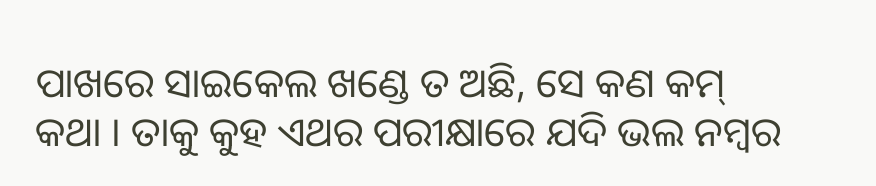ପାଖରେ ସାଇକେଲ ଖଣ୍ଡେ ତ ଅଛି, ସେ କଣ କମ୍ କଥା । ତାକୁ କୁହ ଏଥର ପରୀକ୍ଷାରେ ଯଦି ଭଲ ନମ୍ବର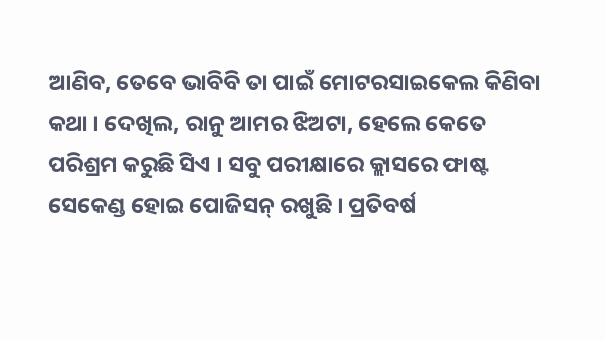ଆଣିବ, ତେବେ ଭାବିବି ତା ପାଇଁ ମୋଟରସାଇକେଲ କିଣିବା କଥା । ଦେଖିଲ, ରାନୁ ଆମର ଝିଅଟା, ହେଲେ କେତେ ପରିଶ୍ରମ କରୁଛି ସିଏ । ସବୁ ପରୀକ୍ଷାରେ କ୍ଲାସରେ ଫାଷ୍ଟ ସେକେଣ୍ଡ ହୋଇ ପୋଜିସନ୍ ରଖୁଛି । ପ୍ରତିବର୍ଷ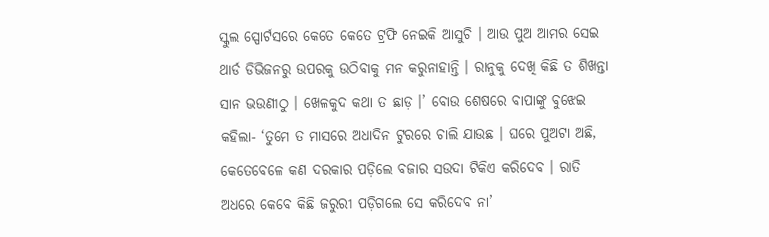ସ୍କୁଲ ସ୍ପୋର୍ଟସରେ କେତେ କେତେ ଟ୍ରଫି ନେଇକି ଆସୁଚି । ଆଉ ପୁଅ ଆମର ସେଇ ଥାର୍ଡ ଡିଭିଜନରୁ ଉପରକୁ ଉଠିବାକୁ ମନ କରୁନାହାନ୍ତି । ରାନୁକୁ ଦେଖି କିଛି ତ ଶିଖନ୍ତା ସାନ ଭଉଣୀଠୁ । ଖେଳକୁଦ କଥା ତ ଛାଡ଼ ।’ ବୋଉ ଶେଷରେ ବାପାଙ୍କୁ ବୁଝେଇ କହିଲା- ‘ତୁମେ ତ ମାସରେ ଅଧାଦିନ ଟୁରରେ ଚାଲି ଯାଉଛ । ଘରେ ପୁଅଟା ଅଛି, କେତେବେଳେ କଣ ଦରକାର ପଡ଼ିଲେ ବଜାର ସଉଦା ଟିକିଏ କରିଦେବ । ରାତି ଅଧରେ କେବେ କିଛି ଜରୁରୀ ପଡ଼ିଗଲେ ସେ କରିଦେବ ନା’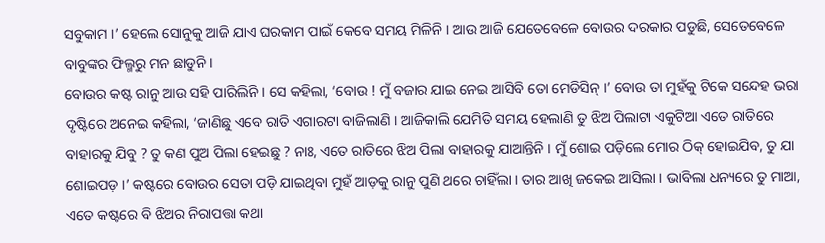ସବୁକାମ ।’ ହେଲେ ସୋନୁକୁ ଆଜି ଯାଏ ଘରକାମ ପାଇଁ କେବେ ସମୟ ମିଳିନି । ଆଉ ଆଜି ଯେତେବେଳେ ବୋଉର ଦରକାର ପଡୁଛି, ସେତେବେଳେ ବାବୁଙ୍କର ଫିଲ୍ମରୁ ମନ ଛାଡୁନି ।
ବୋଉର କଷ୍ଟ ରାନୁ ଆଉ ସହି ପାରିଲିନି । ସେ କହିଲା, ‘ବୋଉ ! ମୁଁ ବଜାର ଯାଇ ନେଇ ଆସିବି ତୋ ମେଡିସିନ୍ ।’ ବୋଉ ତା ମୁହଁକୁ ଟିକେ ସନ୍ଦେହ ଭରା ଦୃଷ୍ଟିରେ ଅନେଇ କହିଲା, ‘ଜାଣିଛୁ ଏବେ ରାତି ଏଗାରଟା ବାଜିଲାଣି । ଆଜିକାଲି ଯେମିତି ସମୟ ହେଲାଣି ତୁ ଝିଅ ପିଲାଟା ଏକୁଟିଆ ଏତେ ରାତିରେ ବାହାରକୁ ଯିବୁ ? ତୁ କଣ ପୁଅ ପିଲା ହେଇଛୁ ? ନାଃ, ଏତେ ରାତିରେ ଝିଅ ପିଲା ବାହାରକୁ ଯାଆନ୍ତିନି । ମୁଁ ଶୋଇ ପଡ଼ିଲେ ମୋର ଠିକ୍ ହୋଇଯିବ, ତୁ ଯା ଶୋଇପଡ଼ ।’ କଷ୍ଟରେ ବୋଉର ସେତା ପଡ଼ି ଯାଇଥିବା ମୁହଁ ଆଡ଼କୁ ରାନୁ ପୁଣି ଥରେ ଚାହିଁଲା । ତାର ଆଖି ଜକେଇ ଆସିଲା । ଭାବିଲା ଧନ୍ୟରେ ତୁ ମାଆ, ଏତେ କଷ୍ଟରେ ବି ଝିଅର ନିରାପତ୍ତା କଥା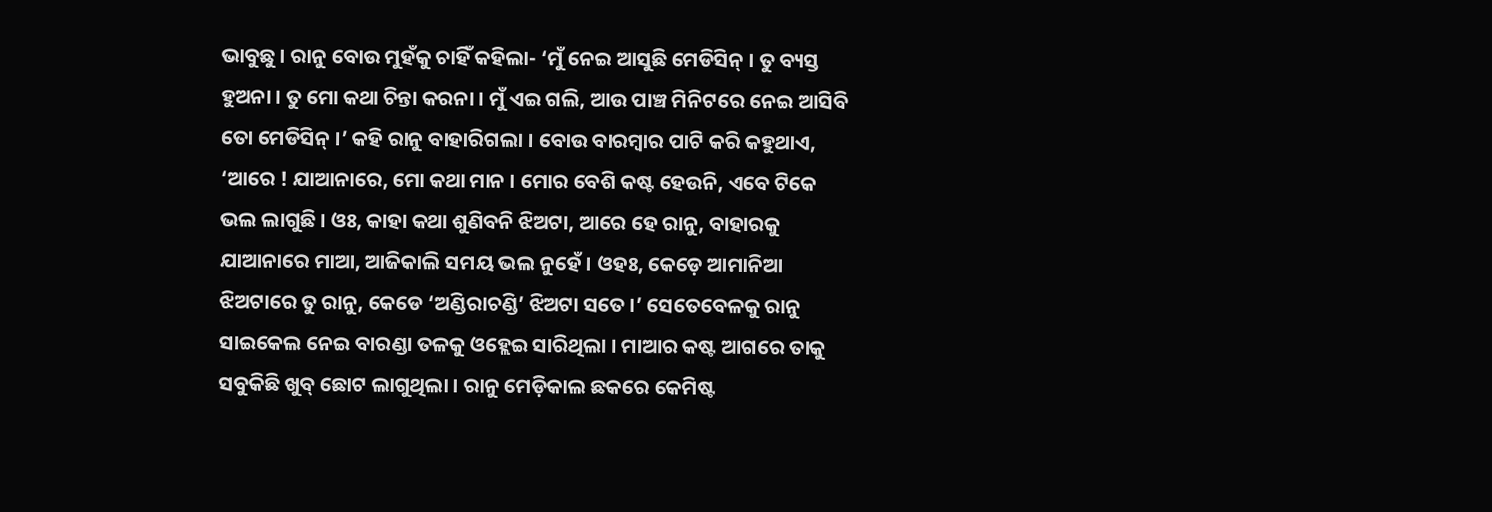ଭାବୁଛୁ । ରାନୁ ବୋଉ ମୁହଁକୁ ଚାହିଁ କହିଲା- ‘ମୁଁ ନେଇ ଆସୁଛି ମେଡିସିନ୍ । ତୁ ବ୍ୟସ୍ତ ହୁଅନା । ତୁ ମୋ କଥା ଚିନ୍ତା କରନା । ମୁଁ ଏଇ ଗଲି, ଆଉ ପାଞ୍ଚ ମିନିଟରେ ନେଇ ଆସିବି ତୋ ମେଡିସିନ୍ ।’ କହି ରାନୁ ବାହାରିଗଲା । ବୋଉ ବାରମ୍ବାର ପାଟି କରି କହୁଥାଏ, ‘ଆରେ ! ଯାଆନାରେ, ମୋ କଥା ମାନ । ମୋର ବେଶି କଷ୍ଟ ହେଉନି, ଏବେ ଟିକେ ଭଲ ଲାଗୁଛି । ଓଃ, କାହା କଥା ଶୁଣିବନି ଝିଅଟା, ଆରେ ହେ ରାନୁ, ବାହାରକୁ ଯାଆନାରେ ମାଆ, ଆଜିକାଲି ସମୟ ଭଲ ନୁହେଁ । ଓହଃ, କେଡ଼େ ଆମାନିଆ ଝିଅଟାରେ ତୁ ରାନୁ, କେଡେ ‘ଅଣ୍ଡିରାଚଣ୍ଡି’ ଝିଅଟା ସତେ ।’ ସେତେବେଳକୁ ରାନୁ ସାଇକେଲ ନେଇ ବାରଣ୍ଡା ତଳକୁ ଓହ୍ଲେଇ ସାରିଥିଲା । ମାଆର କଷ୍ଟ ଆଗରେ ତାକୁ ସବୁକିଛି ଖୁବ୍ ଛୋଟ ଲାଗୁଥିଲା । ରାନୁ ମେଡ଼ିକାଲ ଛକରେ କେମିଷ୍ଟ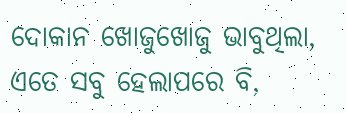ଦୋକାନ ଖୋଜୁଖୋଜୁ ଭାବୁଥିଲା, ଏତେ ସବୁ ହେଲାପରେ ବି,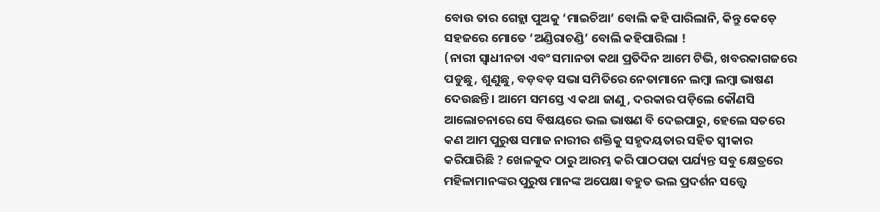ବୋଉ ତାର ଗେହ୍ଲା ପୁଅକୁ ‘ମାଇଚିଆ’ ବୋଲି କହି ପାରିଲାନି, କିନ୍ତୁ କେଡ଼େ ସହଜରେ ମୋତେ ‘ଅଣ୍ଡିରାଚଣ୍ଡି’ ବୋଲି କହିପାରିଲା !
(ନାରୀ ସ୍ୱାଧୀନତା ଏବଂ ସମାନତା କଥା ପ୍ରତିଦିନ ଆମେ ଟିଭି, ଖବରକାଗଜରେ ପଡୁଛୁ, ଶୁଣୁଛୁ, ବଡ଼ବଡ଼ ସଭା ସମିତିରେ ନେତାମାନେ ଲମ୍ବା ଲମ୍ବା ଭାଷଣ ଦେଉଛନ୍ତି । ଆମେ ସମସ୍ତେ ଏ କଥା ଜାଣୁ, ଦରକାର ପଡ଼ିଲେ କୌଣସି ଆଲୋଚନାରେ ସେ ବିଷୟରେ ଭଲ ଭାଷଣ ବି ଦେଇପାରୁ, ହେଲେ ସତରେ କଣ ଆମ ପୁରୁଷ ସମାଜ ନାରୀର ଶକ୍ତିକୁ ସହୃଦୟତାର ସହିତ ସ୍ୱୀକାର କରିପାରିଛି ? ଖେଳକୁଦ ଠାରୁ ଆରମ୍ଭ କରି ପାଠପଢା ପର୍ଯ୍ୟନ୍ତ ସବୁ କ୍ଷେତ୍ରରେ ମହିଳାମାନଙ୍କର ପୁରୁଷ ମାନଙ୍କ ଅପେକ୍ଷା ବହୁତ ଭଲ ପ୍ରଦର୍ଶନ ସତ୍ତ୍ୱେ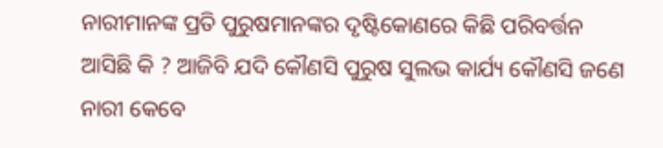ନାରୀମାନଙ୍କ ପ୍ରତି ପୁରୁଷମାନଙ୍କର ଦୃଷ୍ଟିକୋଣରେ କିଛି ପରିବର୍ତ୍ତନ ଆସିଛି କି ? ଆଜିବି ଯଦି କୌଣସି ପୁରୁଷ ସୁଲଭ କାର୍ଯ୍ୟ କୌଣସି ଜଣେ ନାରୀ କେବେ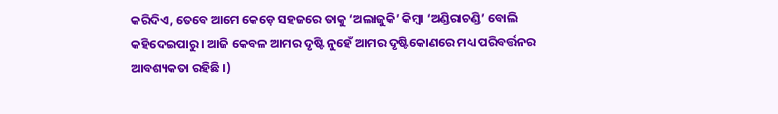କରିଦିଏ, ତେବେ ଆମେ କେଡ଼େ ସହଜରେ ତାକୁ ‘ଅଲାଜୁକି’ କିମ୍ବା ‘ଅଣ୍ଡିରାଚଣ୍ଡି’ ବୋଲି କହିଦେଇପାରୁ । ଆଜି କେବଳ ଆମର ଦୃଷ୍ଟି ନୁହେଁ ଆମର ଦୃଷ୍ଟିକୋଣରେ ମଧ୍ୟ ପରିବର୍ତ୍ତନର ଆବଶ୍ୟକତା ରହିଛି ।)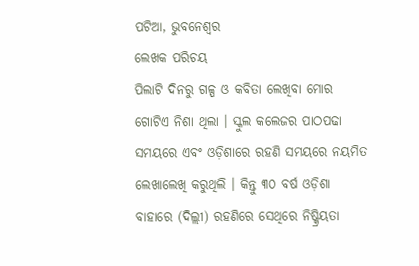ପଟିଆ, ଭୁବନେଶ୍ୱର
ଲେଖକ ପରିଚୟ
ପିଲାଟି ଦିନରୁ ଗଳ୍ପ ଓ କବିତା ଲେଖିବା ମୋର ଗୋଟିଏ ନିଶା ଥିଲା । ସ୍କୁଲ କଲେଜର ପାଠପଢା ସମୟରେ ଏବଂ ଓଡ଼ିଶାରେ ରହଣି ସମୟରେ ନୟମିତ ଲେଖାଲେଖି କରୁଥିଲି । କିନ୍ତୁ ୩୦ ବର୍ଷ ଓଡ଼ିଶା ବାହାରେ (ଦିଲ୍ଲୀ) ରହଣିରେ ସେଥିରେ ନିଷ୍କ୍ରିୟତା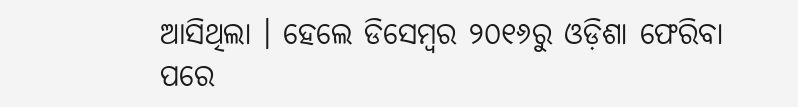ଆସିଥିଲା । ହେଲେ ଡିସେମ୍ବର ୨୦୧୬ରୁ ଓଡ଼ିଶା ଫେରିବା ପରେ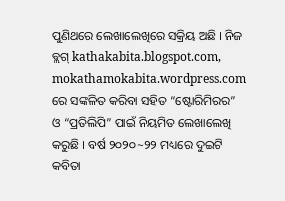ପୁଣିଥରେ ଲେଖାଲେଖିରେ ସକ୍ରିୟ ଅଛି । ନିଜ ବ୍ଲଗ୍ kathakabita.blogspot.com, mokathamokabita.wordpress.com ରେ ସଙ୍କଳିତ କରିବା ସହିତ “ଷ୍ଟୋରିମିରର” ଓ “ପ୍ରତିଲିପି” ପାଇଁ ନିୟମିତ ଲେଖାଲେଖି କରୁଛି । ବର୍ଷ ୨୦୨୦~୨୨ ମଧ୍ୟରେ ଦୁଇଟି କବିତା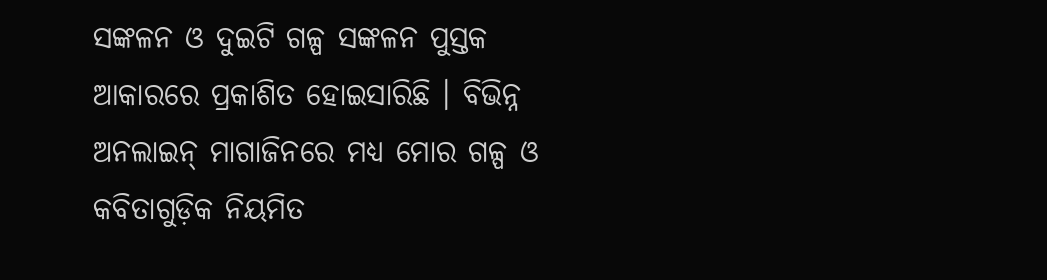ସଙ୍କଳନ ଓ ଦୁଇଟି ଗଳ୍ପ ସଙ୍କଳନ ପୁସ୍ତକ ଆକାରରେ ପ୍ରକାଶିତ ହୋଇସାରିଛି । ବିଭିନ୍ନ ଅନଲାଇନ୍ ମାଗାଜିନରେ ମଧ୍ୟ ମୋର ଗଳ୍ପ ଓ କବିତାଗୁଡ଼ିକ ନିୟମିତ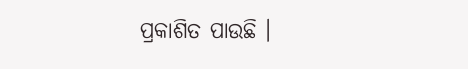ପ୍ରକାଶିତ ପାଉଛି ।